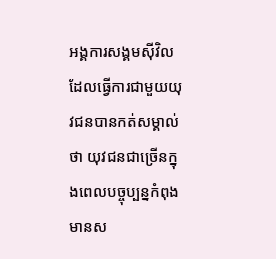អង្គការសង្គមស៊ីវិលដែលធ្វើការជាមួយយុវជនបានកត់សម្គាល់ថា យុវជនជាច្រើនក្នុងពេលបច្ចុប្បន្នកំពុងមានស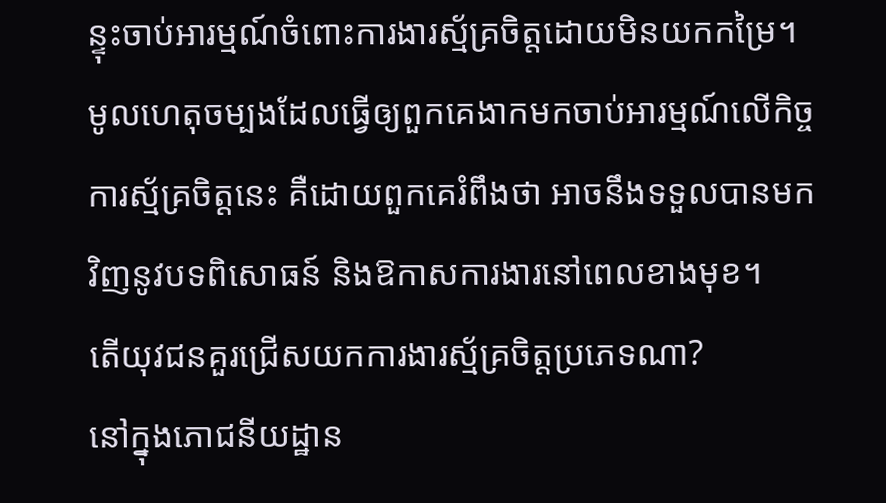ន្ទុះចាប់អារម្មណ៍ចំពោះការងារស្ម័គ្រចិត្តដោយមិនយកកម្រៃ។ មូលហេតុចម្បងដែលធ្វើឲ្យពួកគេងាកមកចាប់អារម្មណ៍លើកិច្ចការស្ម័គ្រចិត្តនេះ គឺដោយពួកគេរំពឹងថា អាចនឹងទទួលបានមកវិញនូវបទពិសោធន៍ និងឱកាសការងារនៅពេលខាងមុខ។
តើយុវជនគួរជ្រើសយកការងារស្ម័គ្រចិត្តប្រភេទណា?
នៅក្នុងភោជនីយដ្ឋាន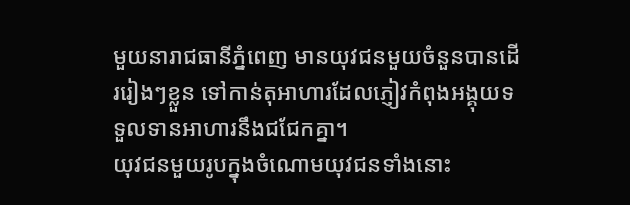មួយនារាជធានីភ្នំពេញ មានយុវជនមួយចំនួនបានដើររៀងៗខ្លួន ទៅកាន់តុអាហារដែលភ្ញៀវកំពុងអង្គុយទទួលទានអាហារនឹងជជែកគ្នា។
យុវជនមួយរូបក្នុងចំណោមយុវជនទាំងនោះ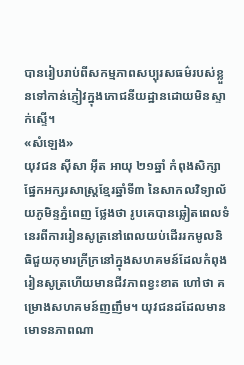បានរៀបរាប់ពីសកម្មភាពសប្បុរសធម៌របស់ខ្លួនទៅកាន់ភ្ញៀវក្នុងភោជនីយដ្ឋានដោយមិនស្ទាក់ស្ទើ។
«សំឡេង»
យុវជន ស៊ីសា អ៊ីត អាយុ ២១ឆ្នាំ កំពុងសិក្សាផ្នែកអក្សរសាស្ត្រខ្មែរឆ្នាំទី៣ នៃសាកលវិទ្យាល័យភូមិន្ទភ្នំពេញ ថ្លែងថា រូបគេបានឆ្លៀតពេលទំនេរពីការរៀនសូត្រនៅពេលយប់ដើររកមូលនិធិជួយកុមារក្រីក្រនៅក្នុងសហគមន៍ដែលកំពុងរៀនសូត្រហើយមានជីវភាពខ្វះខាត ហៅថា គម្រោងសហគមន៍ញញឹម។ យុវជនដដែលមានមោទនភាពណា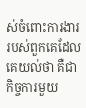ស់ចំពោះការងាររបស់ពួកគេដែលគេយល់ថា គឺជាកិច្ចការមួយ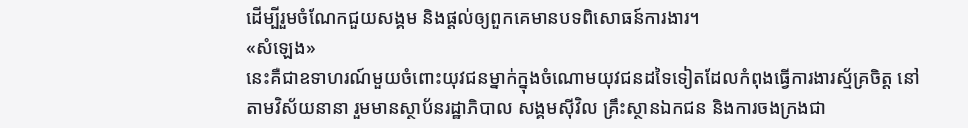ដើម្បីរួមចំណែកជួយសង្គម និងផ្ដល់ឲ្យពួកគេមានបទពិសោធន៍ការងារ។
«សំឡេង»
នេះគឺជាឧទាហរណ៍មួយចំពោះយុវជនម្នាក់ក្នុងចំណោមយុវជនដទៃទៀតដែលកំពុងធ្វើការងារស្ម័គ្រចិត្ត នៅតាមវិស័យនានា រួមមានស្ថាប័នរដ្ឋាភិបាល សង្គមស៊ីវិល គ្រឹះស្ថានឯកជន និងការចងក្រងជា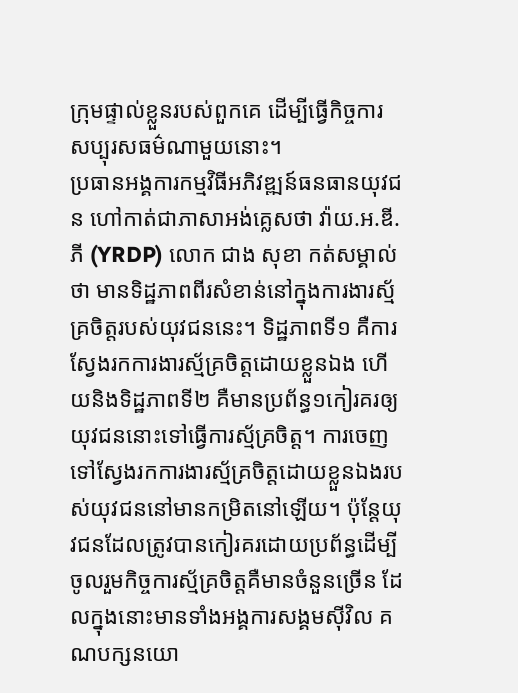ក្រុមផ្ទាល់ខ្លួនរបស់ពួកគេ ដើម្បីធ្វើកិច្ចការសប្បុរសធម៌ណាមួយនោះ។
ប្រធានអង្គការកម្មវិធីអភិវឌ្ឍន៍ធនធានយុវជន ហៅកាត់ជាភាសាអង់គ្លេសថា វ៉ាយ.អ.ឌី.ភី (YRDP) លោក ជាង សុខា កត់សម្គាល់ថា មានទិដ្ឋភាពពីរសំខាន់នៅក្នុងការងារស្ម័គ្រចិត្តរបស់យុវជននេះ។ ទិដ្ឋភាពទី១ គឺការស្វែងរកការងារស្ម័គ្រចិត្តដោយខ្លួនឯង ហើយនិងទិដ្ឋភាពទី២ គឺមានប្រព័ន្ធ១កៀរគរឲ្យយុវជននោះទៅធ្វើការស្ម័គ្រចិត្ត។ ការចេញទៅស្វែងរកការងារស្ម័គ្រចិត្តដោយខ្លួនឯងរបស់យុវជននៅមានកម្រិតនៅឡើយ។ ប៉ុន្តែយុវជនដែលត្រូវបានកៀរគរដោយប្រព័ន្ធដើម្បីចូលរួមកិច្ចការស្ម័គ្រចិត្តគឺមានចំនួនច្រើន ដែលក្នុងនោះមានទាំងអង្គការសង្គមស៊ីវិល គណបក្សនយោ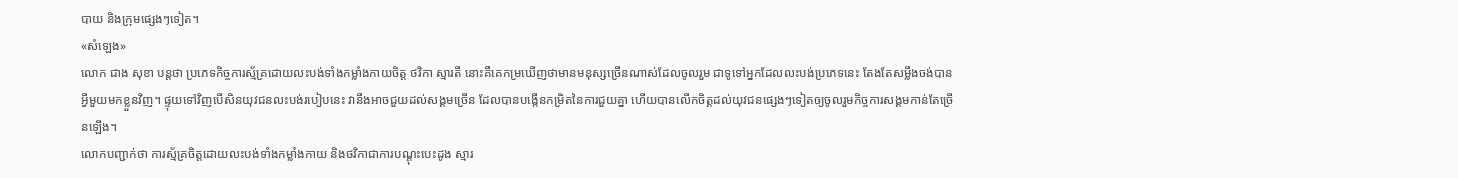បាយ និងក្រុមផ្សេងៗទៀត។
«សំឡេង»
លោក ជាង សុខា បន្តថា ប្រភេទកិច្ចការស្ម័គ្រដោយលះបង់ទាំងកម្លាំងកាយចិត្ត ថវិកា ស្មារតី នោះគឺគេកម្រឃើញថាមានមនុស្សច្រើនណាស់ដែលចូលរួម ជាទូទៅអ្នកដែលលះបង់ប្រភេទនេះ តែងតែសម្លឹងចង់បានអ្វីមួយមកខ្លួនវិញ។ ផ្ទុយទៅវិញបើសិនយុវជនលះបង់របៀបនេះ វានឹងអាចជួយដល់សង្គមច្រើន ដែលបានបង្កើនកម្រិតនៃការជួយគ្នា ហើយបានលើកចិត្តដល់យុវជនផ្សេងៗទៀតឲ្យចូលរួមកិច្ចការសង្គមកាន់តែច្រើនឡើង។
លោកបញ្ជាក់ថា ការស្ម័គ្រចិត្តដោយលះបង់ទាំងកម្លាំងកាយ និងថវិកាជាការបណ្ដុះបេះដូង ស្មារ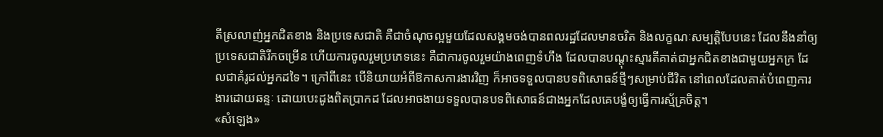តីស្រលាញ់អ្នកជិតខាង និងប្រទេសជាតិ គឺជាចំណុចល្អមួយដែលសង្គមចង់បានពលរដ្ឋដែលមានចរិត និងលក្ខណៈសម្បត្តិបែបនេះ ដែលនឹងនាំឲ្យប្រទេសជាតិរីកចម្រើន ហើយការចូលរួមប្រភេទនេះ គឺជាការចូលរួមយ៉ាងពេញទំហឹង ដែលបានបណ្ដុះស្មារតីគាត់ជាអ្នកជិតខាងជាមួយអ្នកក្រ ដែលជាគំរូដល់អ្នកដទៃ។ ក្រៅពីនេះ បើនិយាយអំពីឱកាសការងារវិញ ក៏អាចទទួលបានបទពិសោធន៍ថ្មីៗសម្រាប់ជីវិត នៅពេលដែលគាត់បំពេញការងារដោយឆន្ទៈ ដោយបេះដូងពិតប្រាកដ ដែលអាចងាយទទួលបានបទពិសោធន៍ជាងអ្នកដែលគេបង្ខំឲ្យធ្វើការស្ម័គ្រចិត្ត។
«សំឡេង»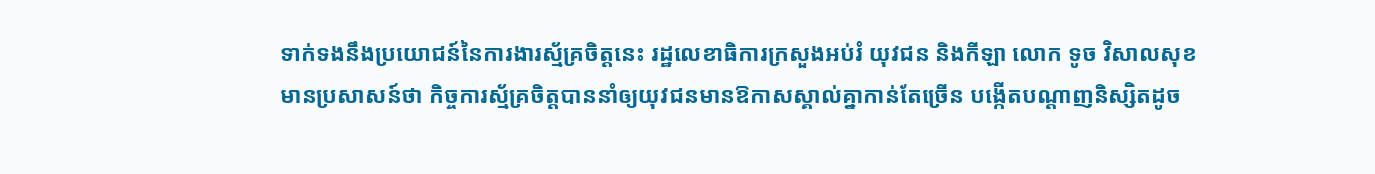ទាក់ទងនឹងប្រយោជន៍នៃការងារស្ម័គ្រចិត្តនេះ រដ្ឋលេខាធិការក្រសួងអប់រំ យុវជន និងកីឡា លោក ទូច វិសាលសុខ មានប្រសាសន៍ថា កិច្ចការស្ម័គ្រចិត្តបាននាំឲ្យយុវជនមានឱកាសស្គាល់គ្នាកាន់តែច្រើន បង្កើតបណ្ដាញនិស្សិតដូច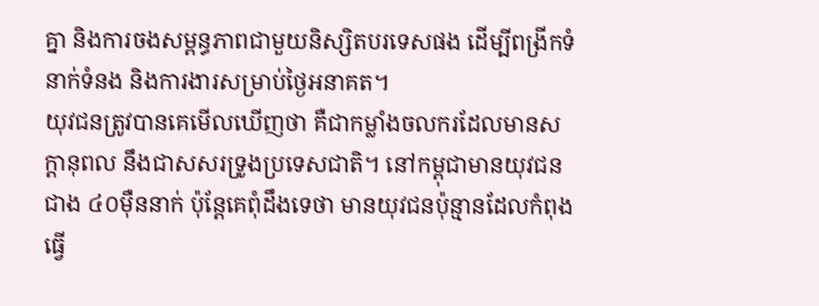គ្នា និងការចងសម្ពន្ធភាពជាមួយនិស្សិតបរទេសផង ដើម្បីពង្រីកទំនាក់ទំនង និងការងារសម្រាប់ថ្ងៃអនាគត។
យុវជនត្រូវបានគេមើលឃើញថា គឺជាកម្លាំងចលករដែលមានសក្ដានុពល នឹងជាសសរទ្រូងប្រទេសជាតិ។ នៅកម្ពុជាមានយុវជនជាង ៤០ម៉ឺននាក់ ប៉ុន្តែគេពុំដឹងទេថា មានយុវជនប៉ុន្មានដែលកំពុងធ្វើ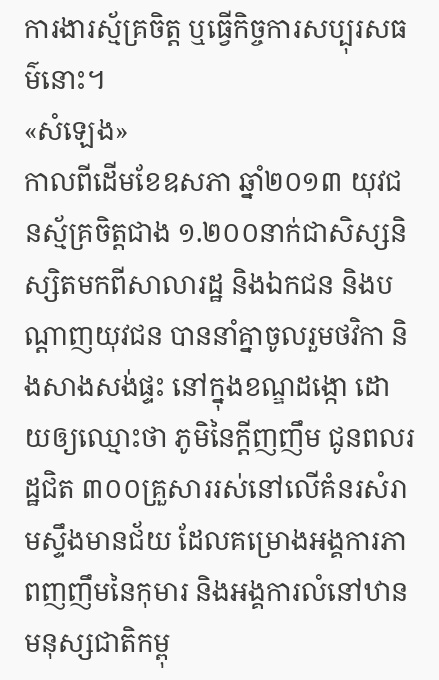ការងារស្ម័គ្រចិត្ត ឬធ្វើកិច្ចការសប្បុរសធម៌នោះ។
«សំឡេង»
កាលពីដើមខែឧសភា ឆ្នាំ២០១៣ យុវជនស្ម័គ្រចិត្តជាង ១.២០០នាក់ជាសិស្សនិស្សិតមកពីសាលារដ្ឋ និងឯកជន និងបណ្ដាញយុវជន បាននាំគ្នាចូលរួមថវិកា និងសាងសង់ផ្ទះ នៅក្នុងខណ្ឌដង្កោ ដោយឲ្យឈ្មោះថា ភូមិនៃក្ដីញញឹម ជូនពលរដ្ឋជិត ៣០០គ្រួសាររស់នៅលើគំនរសំរាមស្ទឹងមានជ័យ ដែលគម្រោងអង្គការភាពញញឹមនៃកុមារ និងអង្គការលំនៅឋានមនុស្សជាតិកម្ពុ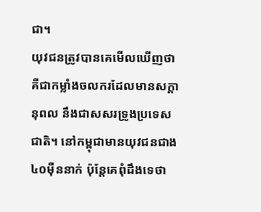ជា។
យុវជនត្រូវបានគេមើលឃើញថា គឺជាកម្លាំងចលករដែលមានសក្ដានុពល នឹងជាសសរទ្រូងប្រទេសជាតិ។ នៅកម្ពុជាមានយុវជនជាង ៤០ម៉ឺននាក់ ប៉ុន្តែគេពុំដឹងទេថា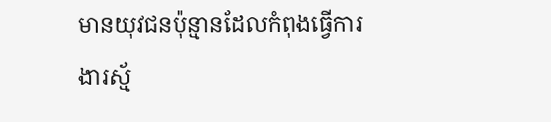មានយុវជនប៉ុន្មានដែលកំពុងធ្វើការងារស្ម័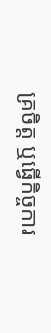គ្រចិត្ត ឬធ្វើកិច្ចការ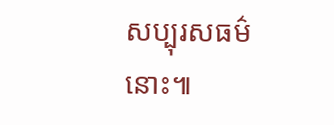សប្បុរសធម៌នោះ៕